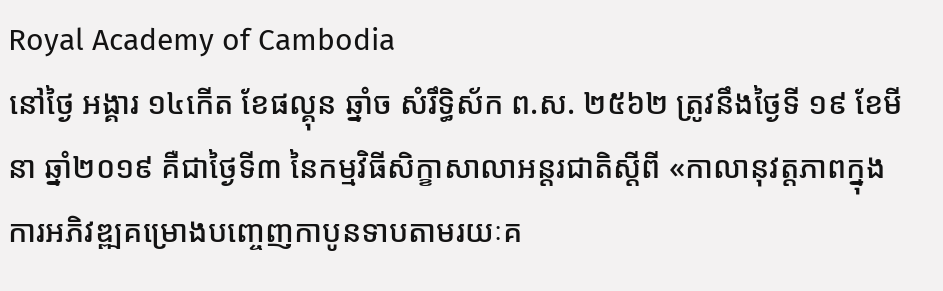Royal Academy of Cambodia
នៅថ្ងៃ អង្គារ ១៤កើត ខែផល្គុន ឆ្នាំច សំរឹទ្ធិស័ក ព.ស. ២៥៦២ ត្រូវនឹងថ្ងៃទី ១៩ ខែមីនា ឆ្នាំ២០១៩ គឺជាថ្ងៃទី៣ នៃកម្មវិធីសិក្ខាសាលាអន្តរជាតិស្តីពី «កាលានុវត្តភាពក្នុងការអភិវឌ្ឍគម្រោងបញ្ចេញកាបូនទាបតាមរយៈគ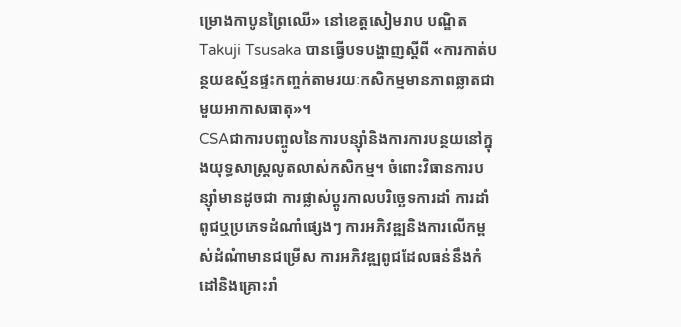ម្រោងកាបូនព្រៃឈើ» នៅខេត្តសៀមរាប បណ្ឌិត Takuji Tsusaka បានធ្វើបទបង្ហាញស្តីពី «ការកាត់បន្ថយឧស្ម័នផ្ទះកញ្ចក់តាមរយៈកសិកម្មមានភាពឆ្លាតជាមួយអាកាសធាតុ»។
CSAជាការបញ្ចូលនៃការបន្ស៊ាំនិងការការបន្ថយនៅក្នុងយុទ្ធសាស្រ្តលូតលាស់កសិកម្ម។ ចំពោះវិធានការបន្ស៊ាំមានដូចជា ការផ្លាស់ប្តូរកាលបរិច្ឆេទការដាំ ការដាំពូជឬប្រភេទដំណាំផ្សេងៗ ការអភិវឌ្ឍនិងការលើកម្ពស់ដំណំាមានជម្រើស ការអភិវឌ្ឍពូជដែលធន់នឹងកំដៅនិងគ្រោះរាំ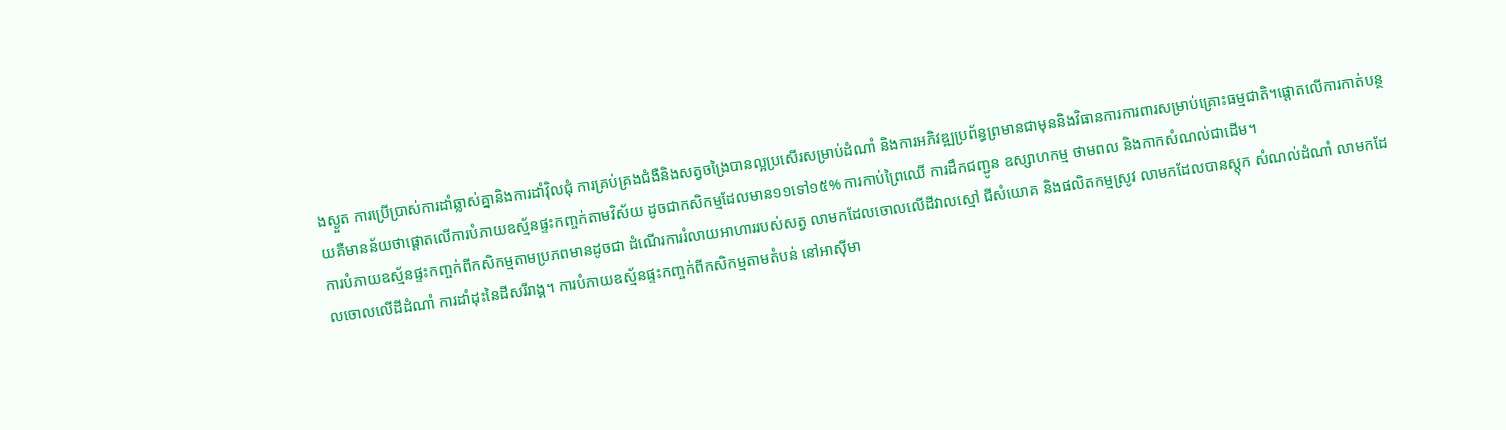ងស្ងួត ការប្រើប្រាស់ការដាំឆ្លាស់គ្នានិងការដាំវ៉ិលជុំ ការគ្រប់គ្រងជំងឺនិងសត្វចង្រៃបានល្អប្រសើរសម្រាប់ដំណាំ និងការអភិវឌ្ឍប្រព័ន្ធព្រមានជាមុននិងវិធានការការពារសម្រាប់គ្រោះធម្មជាតិ។ផ្តោតលើការកាត់បន្ថយគឺមានន័យថាផ្តោតលើការបំភាយឧស្ម័នផ្ទះកញ្ចក់តាមវិស័យ ដូចជាកសិកម្មដែលមាន១១ទៅ១៥% ការកាប់ព្រៃឈើ ការដឹកជញ្ជូន ឧស្សាហកម្ម ថាមពល និងកាកសំណល់ជាដើម។
ការបំភាយឧស្ម័នផ្ទះកញ្ចក់ពីកសិកម្មតាមប្រភពមានដូចជា ដំណើរការរំលាយអាហាររបស់សត្វ លាមកដែលចោលលើដីវាលស្មៅ ជីសំយោគ និងផលិតកម្មស្រូវ លាមកដែលបានស្តុក សំណល់ដំណាំ លាមកដែលចោលលើដីដំណាំ ការដាំដុះនៃដីសរីរាង្គ។ ការបំភាយឧស្ម័នផ្ទះកញ្ចក់ពីកសិកម្មតាមតំបន់ នៅអាស៊ីមា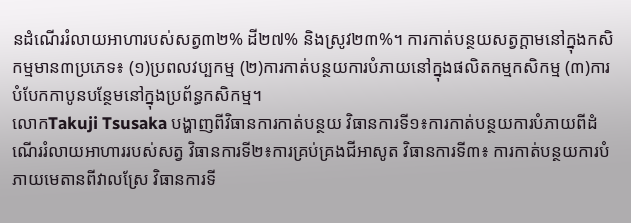នដំណើររំលាយអាហារបស់សត្វ៣២% ដី២៧% និងស្រូវ២៣%។ ការកាត់បន្ថយសត្វក្តាមនៅក្នុងកសិកម្មមាន៣ប្រភេទ៖ (១)ប្រពលវប្បកម្ម (២)ការកាត់បន្ថយការបំភាយនៅក្នុងផលិតកម្មកសិកម្ម (៣)ការបំបែកកាបូនបន្ថែមនៅក្នុងប្រព័ន្ធកសិកម្ម។
លោកTakuji Tsusaka បង្ហាញពីវិធានការកាត់បន្ថយ វិធានការទី១៖ការកាត់បន្ថយការបំភាយពីដំណើររំលាយអាហាររបស់សត្វ វិធានការទី២៖ការគ្រប់គ្រងជីអាសូត វិធានការទី៣៖ ការកាត់បន្ថយការបំភាយមេតានពីវាលស្រែ វិធានការទី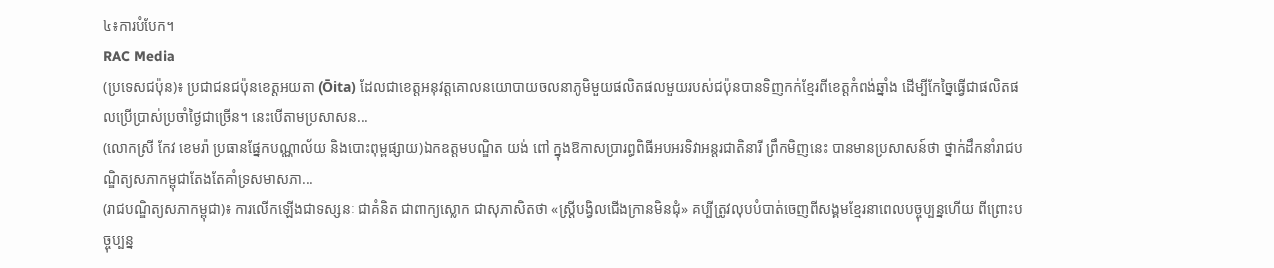៤៖ការបំបែក។
RAC Media
(ប្រទេសជប៉ុន)៖ ប្រជាជនជប៉ុនខេត្តអយតា (Ōita) ដែលជាខេត្តអនុវត្តគោលនយោបាយចលនាភូមិមួយផលិតផលមួយរបស់ជប៉ុនបានទិញកក់ខ្មែរពីខេត្តកំពង់ឆ្នាំង ដើម្បីកែច្នៃធ្វើជាផលិតផលប្រើប្រាស់ប្រចាំថ្ងៃជាច្រើន។ នេះបើតាមប្រសាសន...
(លោកស្រី កែវ ខេមរ៉ា ប្រធានផ្នែកបណ្ណាល័យ និងបោះពុម្ពផ្សាយ)ឯកឧត្តមបណ្ឌិត យង់ ពៅ ក្នុងឱកាសប្រារព្ធពិធីអបអរទិវាអន្តរជាតិនារី ព្រឹកមិញនេះ បានមានប្រសាសន៍ថា ថ្នាក់ដឹកនាំរាជបណ្ឌិត្យសភាកម្ពុជាតែងតែគាំទ្រសមាសភា...
(រាជបណ្ឌិត្យសភាកម្ពុជា)៖ ការលើកឡើងជាទស្សនៈ ជាគំនិត ជាពាក្យស្លោក ជាសុភាសិតថា «ស្ត្រីបង្វិលជើងក្រានមិនជុំ» គប្បីត្រូវលុបបំបាត់ចេញពីសង្គមខ្មែរនាពេលបច្ចុប្បន្នហើយ ពីព្រោះបច្ចុប្បន្ន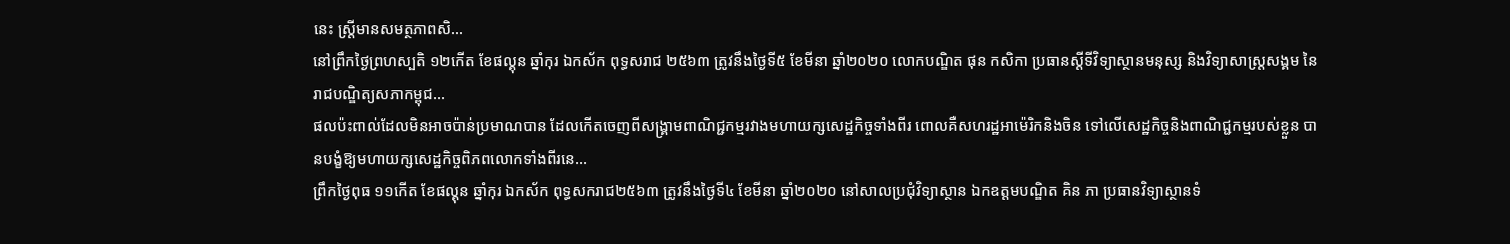នេះ ស្ត្រីមានសមត្ថភាពសិ...
នៅព្រឹកថ្ងៃព្រហស្បតិ ១២កើត ខែផល្គុន ឆ្នាំកុរ ឯកស័ក ពុទ្ធសរាជ ២៥៦៣ ត្រូវនឹងថ្ងៃទី៥ ខែមីនា ឆ្នាំ២០២០ លោកបណ្ឌិត ផុន កសិកា ប្រធានស្ដីទីវិទ្យាស្ថានមនុស្ស និងវិទ្យាសាស្ត្រសង្គម នៃរាជបណ្ឌិត្យសភាកម្ពុជ...
ផលប៉ះពាល់ដែលមិនអាចប៉ាន់ប្រមាណបាន ដែលកើតចេញពីសង្គ្រាមពាណិជ្ជកម្មរវាងមហាយក្សសេដ្ឋកិច្ចទាំងពីរ ពោលគឺសហរដ្ឋអាម៉េរិកនិងចិន ទៅលើសេដ្ឋកិច្ចនិងពាណិជ្ជកម្មរបស់ខ្លួន បានបង្ខំឱ្យមហាយក្សសេដ្ឋកិច្ចពិភពលោកទាំងពីរនេ...
ព្រឹកថ្ងៃពុធ ១១កើត ខែផល្គុន ឆ្នាំកុរ ឯកស័ក ពុទ្ធសករាជ២៥៦៣ ត្រូវនឹងថ្ងៃទី៤ ខែមីនា ឆ្នាំ២០២០ នៅសាលប្រជុំវិទ្យាស្ថាន ឯកឧត្តមបណ្ឌិត គិន ភា ប្រធានវិទ្យាស្ថានទំ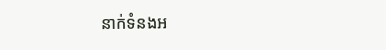នាក់ទំនងអ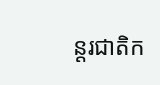ន្តរជាតិក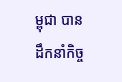ម្ពុជា បានដឹកនាំកិច្ច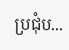ប្រជុំប...